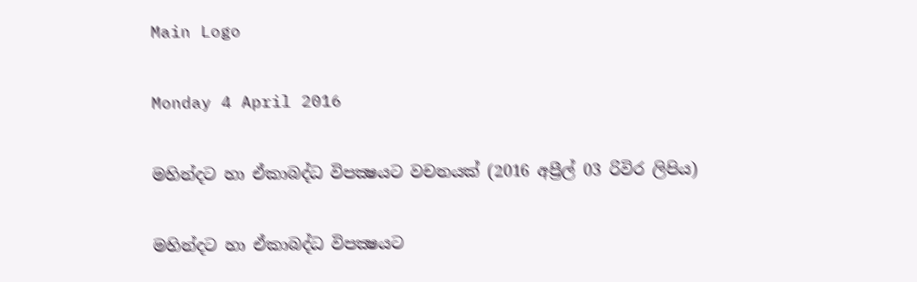Main Logo

Monday 4 April 2016

මහින්දට හා ඒකාබද්ධ විපක්‍ෂයට වචනයක් (2016 අප්‍රීල් 03 රිවිර ලිපිය)

මහින්දට හා ඒකාබද්ධ විපක්‍ෂයට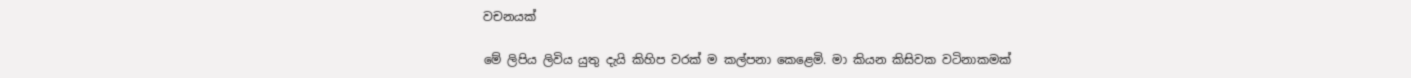වචනයක්

මේ ලිපිය ලිවිය යුතු දැයි කිහිප වරක් ම කල්පනා කෙළෙමි. මා කියන කිසිවක වටිනාකමක්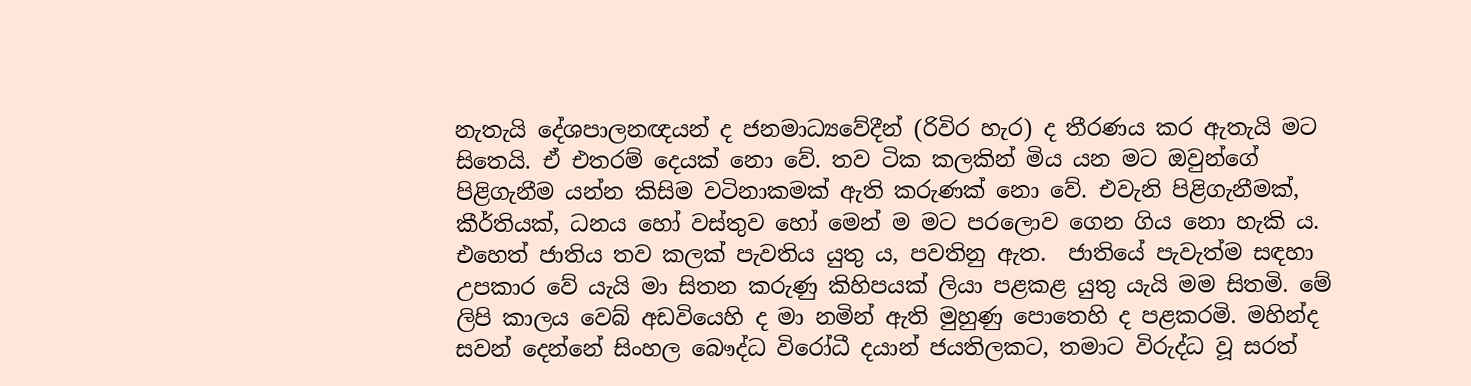නැතැයි දේශපාලනඥයන් ද ජනමාධ්‍යවේදීන් (රිවිර හැර) ද තීරණය කර ඇතැයි මට සිතෙයි. ඒ එතරම් දෙයක් නො වේ. තව ටික කලකින් මිය යන මට ඔවුන්ගේ පිළිගැනීම යන්න කිසිම වටිනාකමක් ඇති කරුණක් නො වේ. එවැනි පිළිගැනීමක්, කීර්තියක්, ධනය හෝ වස්තුව හෝ මෙන් ම මට පරලොව ගෙන ගිය නො හැකි ය. එහෙත් ජාතිය තව කලක් පැවතිය යුතු ය, පවතිනු ඇත.  ජාතියේ පැවැත්ම සඳහා උපකාර වේ යැයි මා සිතන කරුණු කිහිපයක් ලියා පළකළ යුතු යැයි මම සිතමි. මේ ලිපි කාලය වෙබ් අඩවියෙහි ද මා නමින් ඇති මුහුණු පොතෙහි ද පළකරමි. මහින්ද සවන් දෙන්නේ සිංහල බෞද්ධ විරෝධී දයාන් ජයතිලකට, තමාට විරුද්ධ වූ සරත්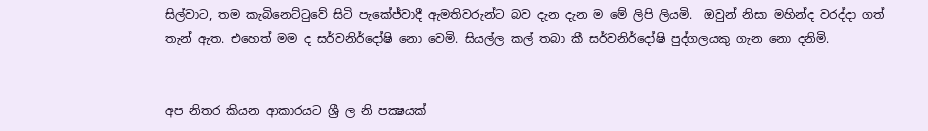සිල්වාට, තම කැබිනෙට්ටුවේ සිටි පැකේජ්වාදී ඇමතිවරුන්ට බව දැන දැන ම මේ ලිපි ලියමි.  ඔවුන් නිසා මහින්ද වරද්දා ගත් තැන් ඇත. එහෙත් මම ද සර්වනිර්දෝෂි නො වෙමි. සියල්ල කල් තබා කී සර්වනිර්දෝෂි පුද්ගලයකු ගැන නො දනිමි.


අප නිතර කියන ආකාරයට ශ්‍රී ල නි පක්‍ෂයක්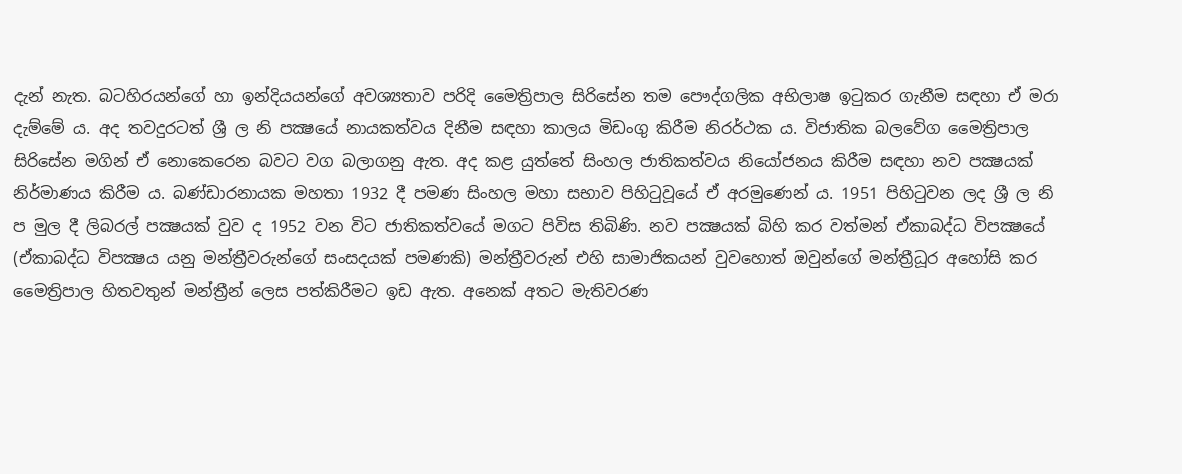දැන් නැත. බටහිරයන්ගේ හා ඉන්දියයන්ගේ අවශ්‍යතාව පරිදි මෛත්‍රිපාල සිරිසේන තම පෞද්ගලික අභිලාෂ ඉටුකර ගැනීම සඳහා ඒ මරා දැම්මේ ය. අද තවදුරටත් ශ්‍රී ල නි පක්‍ෂයේ නායකත්වය දිනීම සඳහා කාලය මිඩංගු කිරීම නිරර්ථක ය. විජාතික බලවේග මෛත්‍රිපාල සිරිසේන මගින් ඒ නොකෙරෙන බවට වග බලාගනු ඇත. අද කළ යුත්තේ සිංහල ජාතිකත්වය නියෝජනය කිරීම සඳහා නව පක්‍ෂයක් නිර්මාණය කිරීම ය. බණ්ඩාරනායක මහතා 1932 දී පමණ සිංහල මහා සභාව පිහිටුවූයේ ඒ අරමුණෙන් ය. 1951 පිහිටුවන ලද ශ්‍රී ල නි ප මුල දී ලිබරල් පක්‍ෂයක් වුව ද 1952 වන විට ජාතිකත්වයේ මගට පිවිස තිබිණි. නව පක්‍ෂයක් බිහි කර වත්මන් ඒකාබද්ධ විපක්‍ෂයේ (ඒකාබද්ධ විපක්‍ෂය යනු මන්ත්‍රීවරුන්ගේ සංසදයක් පමණකි) මන්ත්‍රීවරුන් එහි සාමාජිකයන් වුවහොත් ඔවුන්ගේ මන්ත්‍රීධූර අහෝසි කර මෛත්‍රිපාල හිතවතුන් මන්ත්‍රීන් ලෙස පත්කිරීමට ඉඩ ඇත. අනෙක් අතට මැතිවරණ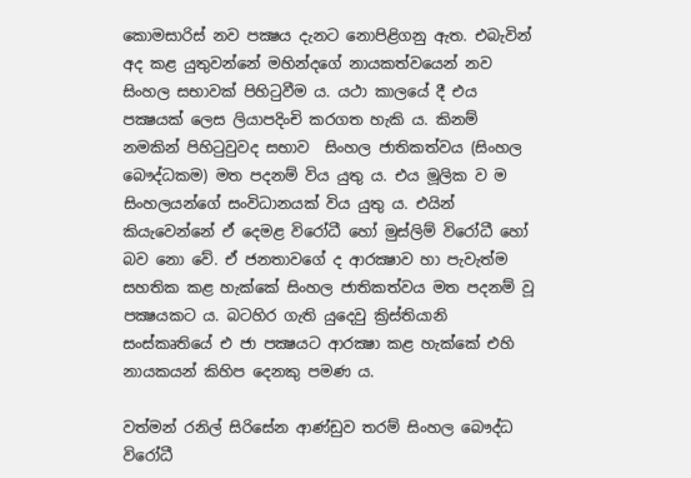කොමසාරිස් නව පක්‍ෂය දැනට නොපිළිගනු ඇත. එබැවින් අද කළ යුතුවන්නේ මහින්දගේ නායකත්වයෙන් නව සිංහල සභාවක් පිහිටුවීම ය. යථා කාලයේ දී එය පක්‍ෂයක් ලෙස ලියාපදිංචි කරගත හැකි ය. කිනම් නමකින් පිහිටුවුවද සභාව  සිංහල ජාතිකත්වය (සිංහල බෞද්ධකම) මත පදනම් විය යුතු ය. එය මූලික ව ම සිංහලයන්ගේ සංවිධානයක් විය යුතු ය. එයින් කියැවෙන්නේ ඒ දෙමළ විරෝධී හෝ මුස්ලිම් විරෝධී හෝ බව නො වේ. ඒ ජනතාවගේ ද ආරක්‍ෂාව හා පැවැත්ම සහතික කළ හැක්කේ සිංහල ජාතිකත්වය මත පදනම් වූ පක්‍ෂයකට ය. බටහිර ගැති යුදෙවු ක්‍රිස්තියානි සංස්කෘතියේ එ ජා පක්‍ෂයට ආරක්‍ෂා කළ හැක්කේ එහි නායකයන් කිහිප දෙනකු පමණ ය.

වත්මන් රනිල් සිරිසේන ආණ්ඩුව තරම් සිංහල බෞද්ධ විරෝධී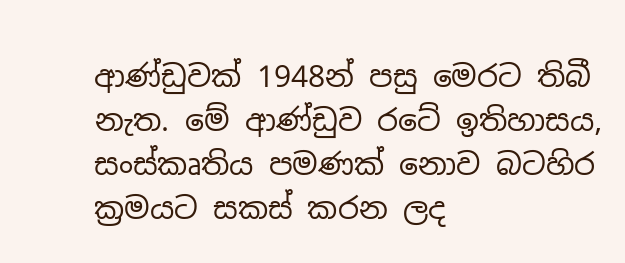ආණ්ඩුවක් 1948න් පසු මෙරට තිබී නැත. මේ ආණ්ඩුව රටේ ඉතිහාසය, සංස්කෘතිය පමණක් නොව බටහිර ක්‍රමයට සකස් කරන ලද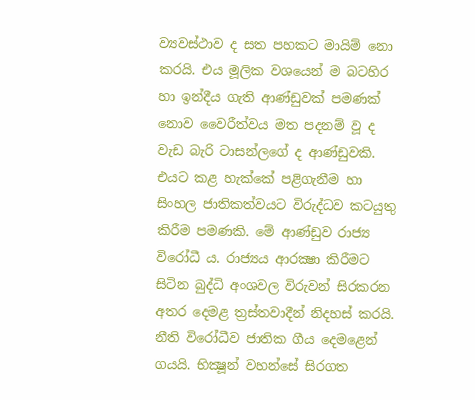ව්‍යවස්ථාව ද සත පහකට මායිම් නො කරයි. එය මූලික වශයෙන් ම බටහිර හා ඉන්දීය ගැති ආණ්ඩුවක් පමණක් නොව වෛරීත්වය මත පදනම් වූ ද වැඩ බැරි ටාසන්ලගේ ද ආණ්ඩුවකි. එයට කළ හැක්කේ පළිගැනීම හා සිංහල ජාතිකත්වයට විරුද්ධව කටයුතු කිරීම පමණකි. මේ ආණ්ඩුව රාජ්‍ය විරෝධී ය. රාජ්‍යය ආරක්‍ෂා කිරීමට සිටින බුද්ධි අංශවල විරුවන් සිරකරන අතර දෙමළ ත්‍රස්තවාදීන් නිදහස් කරයි. නීති විරෝධීව ජාතික ගීය දෙමළෙන් ගයයි. භික්‍ෂූන් වහන්සේ සිරගත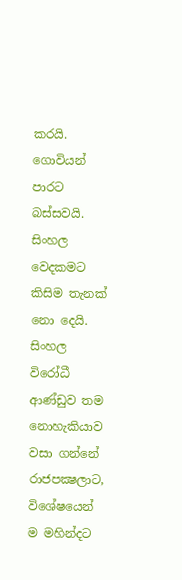කරයි. ගොවියන් පාරට බස්සවයි. සිංහල වෙදකමට කිසිම තැනක් නො දෙයි. සිංහල විරෝධී ආණ්ඩුව තම නොහැකියාව වසා ගන්නේ රාජපක්‍ෂලාට, විශේෂයෙන් ම මහින්දට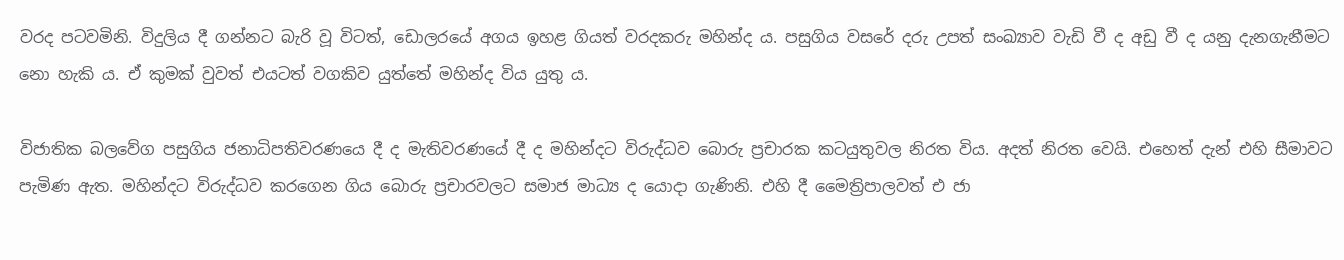වරද පටවමිනි. විදුලිය දී ගන්නට බැරි වූ විටත්, ඩොලරයේ අගය ඉහළ ගියත් වරදකරු මහින්ද ය. පසුගිය වසරේ දරු උපත් සංඛ්‍යාව වැඩි වී ද අඩු වී ද යනු දැනගැනීමට නො හැකි ය. ඒ කුමක් වුවත් එයටත් වගකිව යුත්තේ මහින්ද විය යුතු ය.

විජාතික බලවේග පසුගිය ජනාධිපතිවරණයෙ දී ද මැතිවරණයේ දී ද මහින්දට විරුද්ධව බොරු ප්‍රචාරක කටයුතුවල නිරත විය. අදත් නිරත වෙයි. එහෙත් දැන් එහි සීමාවට පැමිණ ඇත. මහින්දට විරුද්ධව කරගෙන ගිය බොරු ප්‍රචාරවලට සමාජ මාධ්‍ය ද යොදා ගැණිනි. එහි දී මෛත්‍රිපාලවත් එ ජා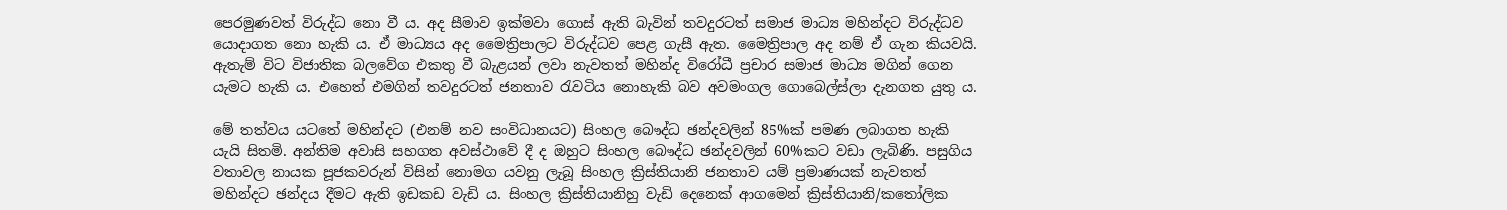පෙරමුණවත් විරුද්ධ නො වී ය. අද සීමාව ඉක්මවා ගොස් ඇති බැවින් තවදුරටත් සමාජ මාධ්‍ය මහින්දට විරුද්ධව යොදාගත නො හැකි ය. ඒ මාධ්‍යය අද මෛත්‍රිපාලට විරුද්ධව පෙළ ගැසී ඇත. මෛත්‍රිපාල අද නම් ඒ ගැන කියවයි. ඇතැම් විට විජාතික බලවේග එකතු වී බැළයන් ලවා නැවතත් මහින්ද විරෝධී ප්‍රචාර සමාජ මාධ්‍ය මගින් ගෙන යැමට හැකි ය. එහෙත් එමගින් තවදුරටත් ජනතාව රැවටිය නොහැකි බව අවමංගල ගොබෙල්ස්ලා දැනගත යුතු ය.

මේ තත්වය යටතේ මහින්දට (එනම් නව සංවිධානයට) සිංහල බෞද්ධ ඡන්දවලින් 85%ක් පමණ ලබාගත හැකි යැයි සිතමි. අන්තිම අවාසි සහගත අවස්ථාවේ දී ද ඔහුට සිංහල බෞද්ධ ඡන්දවලින් 60%කට වඩා ලැබිණි. පසුගිය වතාවල නායක පූජකවරුන් විසින් නොමග යවනු ලැබූ සිංහල ක්‍රිස්තියානි ජනතාව යම් ප්‍රමාණයක් නැවතත් මහින්දට ඡන්දය දීමට ඇති ඉඩකඩ වැඩි ය. සිංහල ක්‍රිස්තියානිහු වැඩි දෙනෙක් ආගමෙන් ක්‍රිස්තියානි/කතෝලික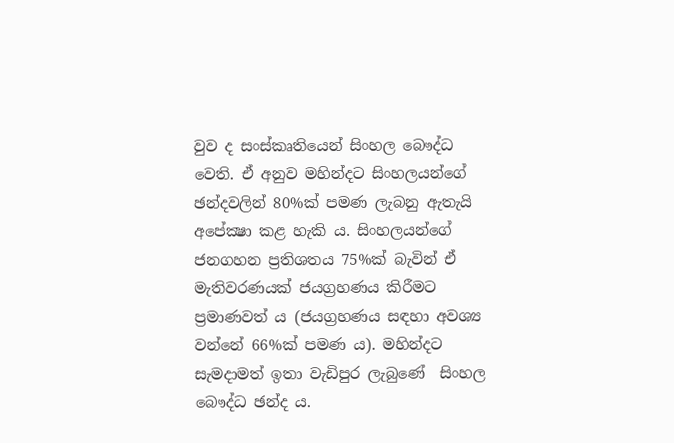වුව ද සංස්කෘතියෙන් සිංහල බෞද්ධ වෙති. ඒ අනුව මහින්දට සිංහලයන්ගේ ඡන්දවලින් 80%ක් පමණ ලැබනු ඇතැයි අපේක්‍ෂා කළ හැකි ය. සිංහලයන්ගේ ජනගහන ප්‍රතිශතය 75%ක් බැවින් ඒ මැතිවරණයක් ජයග්‍රහණය කිරීමට ප්‍රමාණවත් ය (ජයග්‍රහණය සඳහා අවශ්‍ය වන්නේ 66%ක් පමණ ය). මහින්දට සැමදාමත් ඉතා වැඩිපුර ලැබුණේ  සිංහල බෞද්ධ ඡන්ද ය.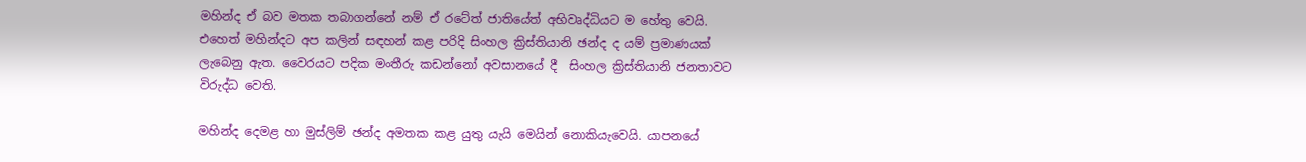මහින්ද ඒ බව මතක තබාගන්නේ නම් ඒ රටේත් ජාතියේත් අභිවෘද්ධියට ම හේතු වෙයි. එහෙත් මහින්දට අප කලින් සඳහන් කළ පරිදි සිංහල ක්‍රිස්තියානි ඡන්ද ද යම් ප්‍රමාණයක් ලැබෙනු ඇත. වෛරයට පදික මංතීරු කඩන්නෝ අවසානයේ දී  සිංහල ක්‍රිස්තියානි ජනතාවට විරුද්ධ වෙති.

මහින්ද දෙමළ හා මුස්ලිම් ඡන්ද අමතක කළ යුතු යැයි මෙයින් නොකියැවෙයි. යාපනයේ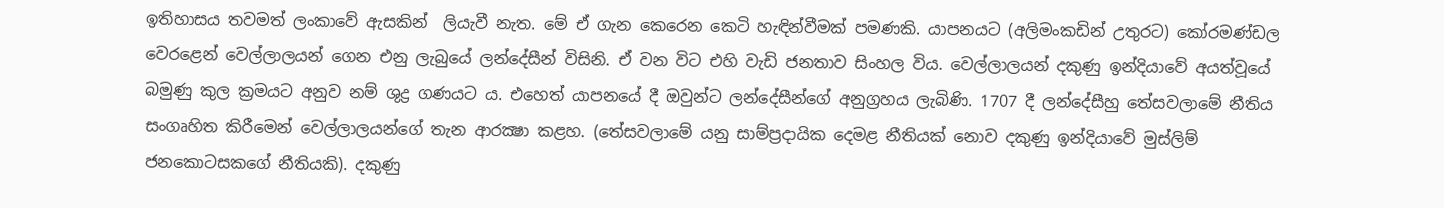ඉතිහාසය තවමත් ලංකාවේ ඇසකින්  ලියැවී නැත. මේ ඒ ගැන කෙරෙන කෙටි හැඳින්වීමක් පමණකි. යාපනයට (අලිමංකඩින් උතුරට) කෝරමණ්ඩල වෙරළෙන් වෙල්ලාලයන් ගෙන එනු ලැබුයේ ලන්දේසීන් විසිනි. ඒ වන විට එහි වැඩි ජනතාව සිංහල විය. වෙල්ලාලයන් දකුණු ඉන්දියාවේ අයත්වූයේ බමුණු කුල ක්‍රමයට අනුව නම් ශුද්‍ර ගණයට ය. එහෙත් යාපනයේ දී ඔවුන්ට ලන්දේසීන්ගේ අනුග්‍රහය ලැබිණි. 1707 දී ලන්දේසීහු තේසවලාමේ නීතිය සංගෘහිත කිරීමෙන් වෙල්ලාලයන්ගේ තැන ආරක්‍ෂා කළහ. (තේසවලාමේ යනු සාම්ප්‍රදායික දෙමළ නීතියක් නොව දකුණු ඉන්දියාවේ මුස්ලිම් ජනකොටසකගේ නීතියකි). දකුණු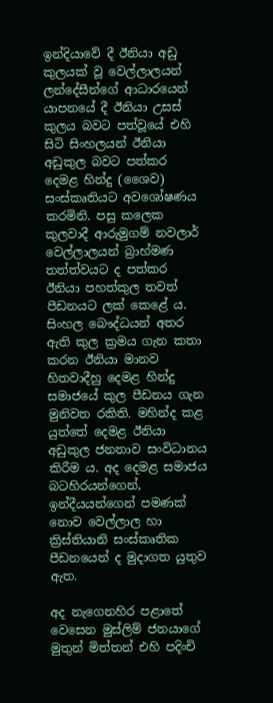ඉන්දියාවේ දී ඊනියා අඩු කුලයක් වූ වෙල්ලාලයන් ලන්දේසීන්ගේ ආධාරයෙන් යාපනයේ දී ඊනියා උසස් කුලය බවට පත්වූයේ එහි සිටි සිංහලයන් ඊනියා අඩුකුල බවට පත්කර දෙමළ හින්දු (ශෛව) සංස්කෘතියට අවශෝෂණය කරමිනි. පසු කලෙක කුලවාදී ආරුමුගම් නවලාර් වෙල්ලාලයන් බ්‍රාහ්මණ තත්ත්වයට ද පත්කර ඊනියා පහත්කුල තවත් පීඩනයට ලක් කෙළේ ය. සිංහල බෞද්ධයන් අතර ඇති කුල ක්‍රමය ගැන කතා කරන ඊනියා මානව හිතවාදීහු දෙමළ හින්දු සමාජයේ කුල පීඩනය ගැන මුනිවත රකිති. මහින්ද කළ යුත්තේ දෙමළ ඊනියා අඩුකුල ජනතාව සංවිධානය කිරීම ය. අද දෙමළ සමාජය බටහිරයන්ගෙන්, ඉන්දීයයන්ගෙන් පමණක් නොව වෙල්ලාල හා ක්‍රිස්තියානි සංස්කෘතික පීඩනයෙන් ද මුදාගත යුතුව ඇත.

අද නැගෙනහිර පළාතේ වෙසෙන මුස්ලිම් ජනයාගේ මුතුන් මිත්තන් එහි පදිංචි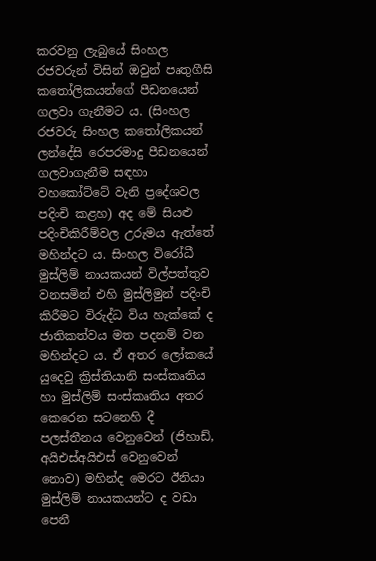කරවනු ලැබුයේ සිංහල රජවරුන් විසින් ඔවුන් පෘතුගීසි කතෝලිකයන්ගේ පීඩනයෙන් ගලවා ගැනීමට ය. (සිංහල රජවරු සිංහල කතෝලිකයන් ලන්දේසි රෙපරමාදු පීඩනයෙන් ගලවාගැනීම සඳහා වහකෝට්ටේ වැනි ප්‍රදේශවල පදිංචි කළහ) අද මේ සියළු පදිංචිකිරීම්වල උරුමය ඇත්තේ මහින්දට ය. සිංහල විරෝධී මුස්ලිම් නායකයන් විල්පත්තුව වනසමින් එහි මුස්ලිමුන් පදිංචි කිරීමට විරුද්ධ විය හැක්කේ ද ජාතිකත්වය මත පදනම් වන මහින්දට ය. ඒ අතර ලෝකයේ යුදෙවු ක්‍රිස්තියානි සංස්කෘතිය හා මුස්ලිම් සංස්කෘතිය අතර කෙරෙන සටනෙහි දී පලස්තීනය වෙනුවෙන් (ජිහාඩ්, අයිඑස්අයිඑස් වෙනුවෙන්  නොව) මහින්ද මෙරට ඊනියා මුස්ලිම් නායකයන්ට ද වඩා පෙනී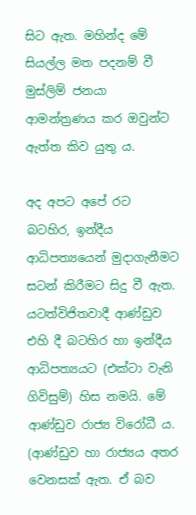සිට ඇත. මහින්ද මේ සියල්ල මත පදනම් වී මුස්ලිම් ජනයා ආමන්ත්‍රණය කර ඔවුන්ට ඇත්ත කිව යුතු ය.

අද අපට අපේ රට  බටහිර, ඉන්දීය ආධිපත්‍යයෙන් මුදාගැනීමට සටන් කිරීමට සිදු වී ඇත. යටත්විජිතවාදී ආණ්ඩුව එහි දී බටහිර හා ඉන්දීය ආධිපත්‍යයට (එක්ටා වැනි ගිවිසුම්) හිස නමයි. මේ ආණ්ඩුව රාජ්‍ය විරෝධී ය. (ආණ්ඩුව හා රාජ්‍යය අතර වෙනසක් ඇත. ඒ බව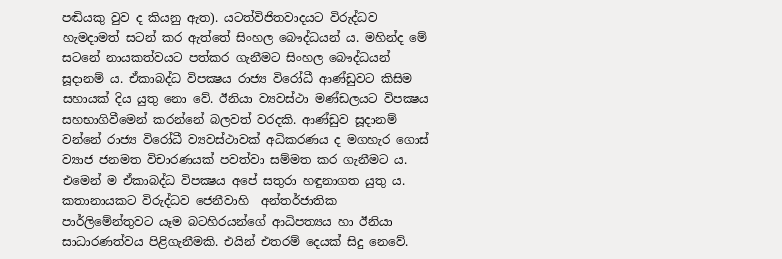පඬියකු වුව ද කියනු ඇත). යටත්විජිතවාදයට විරුද්ධව හැමදාමත් සටන් කර ඇත්තේ සිංහල බෞද්ධයන් ය. මහින්ද මේ සටනේ නායකත්වයට පත්කර ගැනීමට සිංහල බෞද්ධයන් සූදානම් ය. ඒකාබද්ධ විපක්‍ෂය රාජ්‍ය විරෝධී ආණ්ඩුවට කිසිම සහායක් දිය යුතු නො වේ. ඊනියා ව්‍යවස්ථා මණ්ඩලයට විපක්‍ෂය සහභාගිවීමෙන් කරන්නේ බලවත් වරදකි. ආණ්ඩුව සූදානම් වන්නේ රාජ්‍ය විරෝධී ව්‍යවස්ථාවක් අධිකරණය ද මගහැර ගොස් ව්‍යාජ ජනමත විචාරණයක් පවත්වා සම්මත කර ගැනීමට ය. එමෙන් ම ඒකාබද්ධ විපක්‍ෂය අපේ සතුරා හඳුනාගත යුතු ය. කතානායකට විරුද්ධව ජෙනීවාහි  අන්තර්ජාතික පාර්ලිමේන්තුවට යෑම බටහිරයන්ගේ ආධිපත්‍යය හා ඊනියා සාධාරණත්වය පිළිගැනීමකි. එයින් එතරම් දෙයක් සිදු නෙවේ.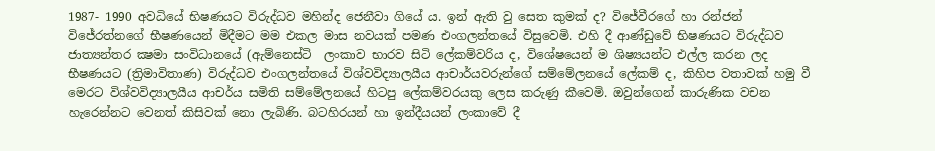1987- 1990 අවධියේ භිෂණයට විරුද්ධව මහින්ද ජෙනීවා ගියේ ය. ඉන් ඇති වු සෙත කුමක් ද? විජේවීරගේ හා රන්ජන් විජේරත්නගේ භීෂණයෙන් මිදීමට මම එකල මාස නවයක් පමණ එංගලන්තයේ විසුවෙමි. එහි දී ආණ්ඩුවේ භිෂණයට විරුද්ධව ජාත්‍යන්තර ක්‍ෂමා සංවිධානයේ (ඇම්නෙස්ටි  ලංකාව භාරව සිටි ලේකම්වරිය ද, විශේෂයෙන් ම ශිෂ්‍යයන්ට එල්ල කරන ලද භීෂණයට (ත්‍රිමාවිතාණ) විරුද්ධව එංගලන්තයේ විශ්වවිද්‍යාලයීය ආචාර්යවරුන්ගේ සම්මේලනයේ ලේකම් ද, කිහිප වතාවක් හමු වී මෙරට විශ්වවිද්‍යාලයීය ආචර්ය සමිති සම්මේලනයේ හිටපු ලේකම්වරයකු ලෙස කරුණු කීවෙමි. ඔවුන්ගෙන් කාරුණික වචන හැරෙන්නට වෙනත් කිසිවක් නො ලැබිණි. බටහිරයන් හා ඉන්දීයයන් ලංකාවේ දී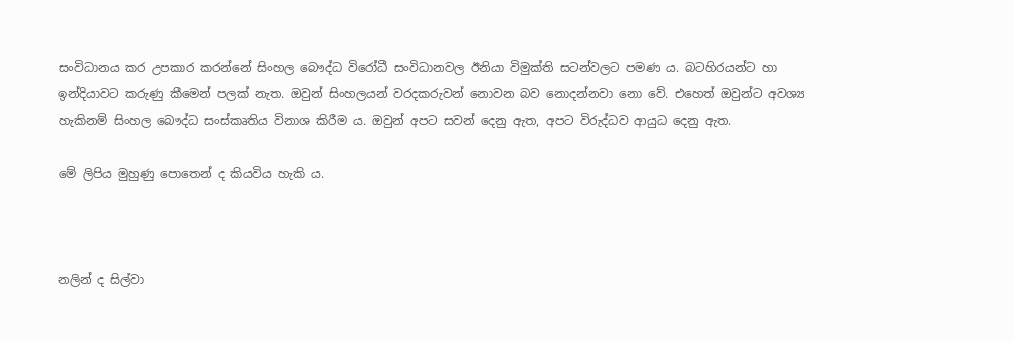සංවිධානය කර උපකාර කරන්නේ සිංහල බෞද්ධ විරෝධී සංවිධානවල ඊනියා විමුක්ති සටන්වලට පමණ ය. බටහිරයන්ට හා ඉන්දියාවට කරුණු කීමෙන් පලක් නැත. ඔවුන් සිංහලයන් වරදකරුවන් නොවන බව නොදන්නවා නො වේ. එහෙත් ඔවුන්ට අවශ්‍ය හැකිනම් සිංහල බෞද්ධ සංස්කෘතිය විනාශ කිරීම ය. ඔවුන් අපට සවන් දෙනු ඇත, අපට විරුද්ධව ආයුධ දෙනු ඇත.

මේ ලිපිය මුහුණු පොතෙන් ද කියවිය හැකි ය.



නලින් ද සිල්වා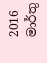2016 මාර්තු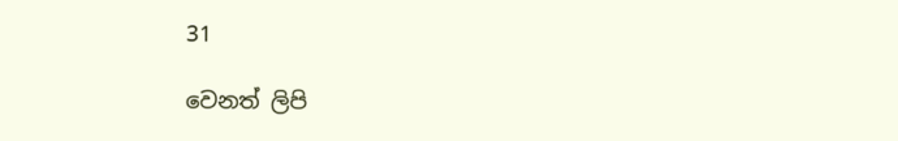31

වෙනත් ලිපි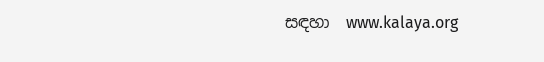සඳහා  www.kalaya.org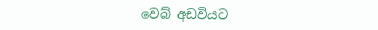වෙබ් අඩවියට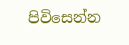පිවිසෙන්න